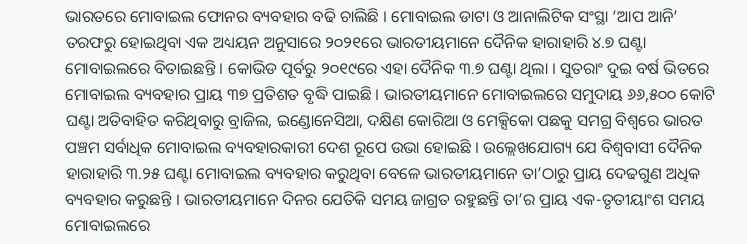ଭାରତରେ ମୋବାଇଲ ଫୋନର ବ୍ୟବହାର ବଢି ଚାଲିଛି । ମୋବାଇଲ ଡାଟା ଓ ଆନାଲିଟିକ ସଂସ୍ଥା ‘ଆପ ଆନି’ ତରଫରୁ ହୋଇଥିବା ଏକ ଅଧ୍ୟୟନ ଅନୁସାରେ ୨୦୨୧ରେ ଭାରତୀୟମାନେ ଦୈନିକ ହାରାହାରି ୪.୭ ଘଣ୍ଟା ମୋବାଇଲରେ ବିତାଇଛନ୍ତି । କୋଭିଡ ପୂର୍ବରୁ ୨୦୧୯ରେ ଏହା ଦୈନିକ ୩.୭ ଘଣ୍ଟା ଥିଲା । ସୁତରାଂ ଦୁଇ ବର୍ଷ ଭିତରେ ମୋବାଇଲ ବ୍ୟବହାର ପ୍ରାୟ ୩୭ ପ୍ରତିଶତ ବୃଦ୍ଧି ପାଇଛି । ଭାରତୀୟମାନେ ମୋବାଇଲରେ ସମୁଦାୟ ୬୬,୫୦୦ କୋଟି ଘଣ୍ଟା ଅତିବାହିତ କରିଥିବାରୁ ବ୍ରାଜିଲ, ଇଣ୍ଡୋନେସିଆ, ଦକ୍ଷିଣ କୋରିଆ ଓ ମେକ୍ସିକୋ ପଛକୁ ସମଗ୍ର ବିଶ୍ୱରେ ଭାରତ ପଞ୍ଚମ ସର୍ବାଧିକ ମୋବାଇଲ ବ୍ୟବହାରକାରୀ ଦେଶ ରୂପେ ଉଭା ହୋଇଛି । ଉଲ୍ଲେଖଯୋଗ୍ୟ ଯେ ବିଶ୍ୱବାସୀ ଦୈନିକ ହାରାହାରି ୩.୨୫ ଘଣ୍ଟା ମୋବାଇଲ ବ୍ୟବହାର କରୁଥିବା ବେଳେ ଭାରତୀୟମାନେ ତା’ଠାରୁ ପ୍ରାୟ ଦେଢଗୁଣ ଅଧିକ ବ୍ୟବହାର କରୁଛନ୍ତି । ଭାରତୀୟମାନେ ଦିନର ଯେତିକି ସମୟ ଜାଗ୍ରତ ରହୁଛନ୍ତି ତା’ର ପ୍ରାୟ ଏକ-ତୃତୀୟାଂଶ ସମୟ ମୋବାଇଲରେ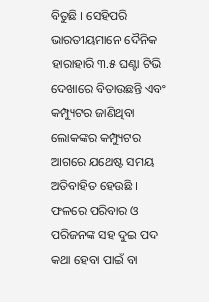ବିତୁଛି । ସେହିପରି ଭାରତୀୟମାନେ ଦୈନିକ ହାରାହାରି ୩.୫ ଘଣ୍ଟା ଟିଭି ଦେଖାରେ ବିତାଉଛନ୍ତି ଏବଂ କମ୍ପ୍ୟୁଟର ଜାଣିଥିବା ଲୋକଙ୍କର କମ୍ପ୍ୟୁଟର ଆଗରେ ଯଥେଷ୍ଟ ସମୟ ଅତିବାହିତ ହେଉଛି । ଫଳରେ ପରିବାର ଓ ପରିଜନଙ୍କ ସହ ଦୁଇ ପଦ କଥା ହେବା ପାଇଁ ବା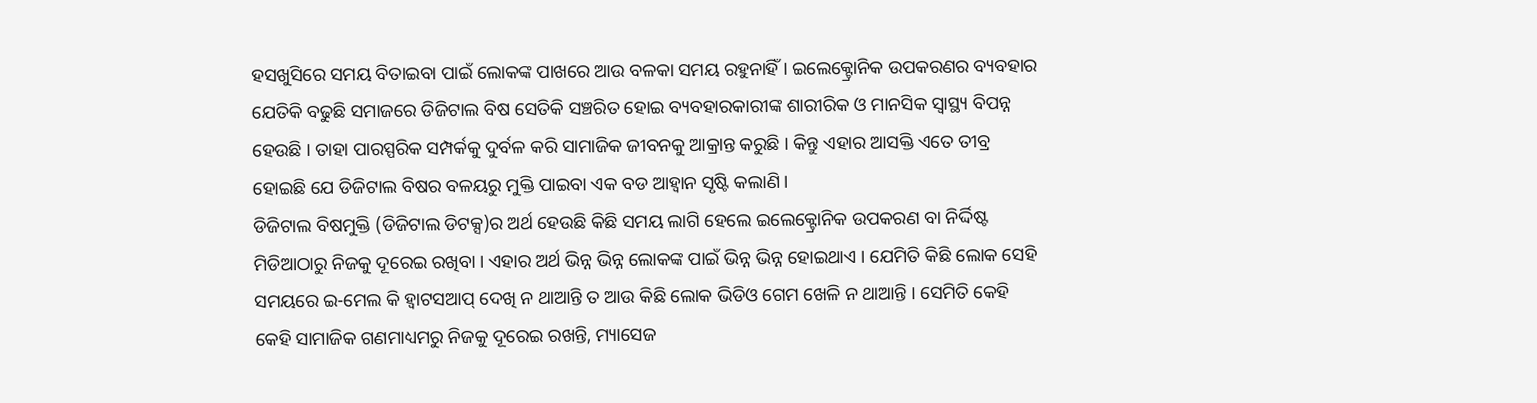ହସଖୁସିରେ ସମୟ ବିତାଇବା ପାଇଁ ଲୋକଙ୍କ ପାଖରେ ଆଉ ବଳକା ସମୟ ରହୁନାହିଁ । ଇଲେକ୍ଟ୍ରୋନିକ ଉପକରଣର ବ୍ୟବହାର ଯେତିକି ବଢୁଛି ସମାଜରେ ଡିଜିଟାଲ ବିଷ ସେତିକି ସଞ୍ଚରିତ ହୋଇ ବ୍ୟବହାରକାରୀଙ୍କ ଶାରୀରିକ ଓ ମାନସିକ ସ୍ୱାସ୍ଥ୍ୟ ବିପନ୍ନ ହେଉଛି । ତାହା ପାରସ୍ପରିକ ସମ୍ପର୍କକୁ ଦୁର୍ବଳ କରି ସାମାଜିକ ଜୀବନକୁ ଆକ୍ରାନ୍ତ କରୁଛି । କିନ୍ତୁ ଏହାର ଆସକ୍ତି ଏତେ ତୀବ୍ର ହୋଇଛି ଯେ ଡିଜିଟାଲ ବିଷର ବଳୟରୁ ମୁକ୍ତି ପାଇବା ଏକ ବଡ ଆହ୍ୱାନ ସୃଷ୍ଟି କଲାଣି ।
ଡିଜିଟାଲ ବିଷମୁକ୍ତି (ଡିଜିଟାଲ ଡିଟକ୍ସ)ର ଅର୍ଥ ହେଉଛି କିଛି ସମୟ ଲାଗି ହେଲେ ଇଲେକ୍ଟ୍ରୋନିକ ଉପକରଣ ବା ନିର୍ଦ୍ଦିଷ୍ଟ ମିଡିଆଠାରୁ ନିଜକୁ ଦୂରେଇ ରଖିବା । ଏହାର ଅର୍ଥ ଭିନ୍ନ ଭିନ୍ନ ଲୋକଙ୍କ ପାଇଁ ଭିନ୍ନ ଭିନ୍ନ ହୋଇଥାଏ । ଯେମିତି କିଛି ଲୋକ ସେହି ସମୟରେ ଇ-ମେଲ କି ହ୍ୱାଟସଆପ୍ ଦେଖି ନ ଥାଆନ୍ତି ତ ଆଉ କିଛି ଲୋକ ଭିଡିଓ ଗେମ ଖେଳି ନ ଥାଆନ୍ତି । ସେମିତି କେହି କେହି ସାମାଜିକ ଗଣମାଧ୍ୟମରୁ ନିଜକୁ ଦୂରେଇ ରଖନ୍ତି, ମ୍ୟାସେଜ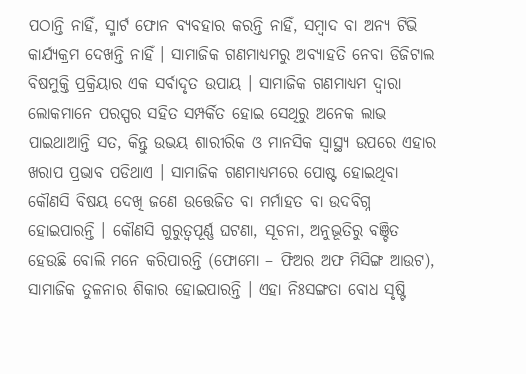ପଠାନ୍ତି ନାହିଁ, ସ୍ମାର୍ଟ ଫୋନ ବ୍ୟବହାର କରନ୍ତି ନାହିଁ, ସମ୍ୱାଦ ବା ଅନ୍ୟ ଟିଭି କାର୍ଯ୍ୟକ୍ରମ ଦେଖନ୍ତି ନାହିଁ । ସାମାଜିକ ଗଣମାଧ୍ୟମରୁ ଅବ୍ୟାହତି ନେବା ଡିଜିଟାଲ ବିଷମୁକ୍ତି ପ୍ରକ୍ରିୟାର ଏକ ସର୍ବାଦୃତ ଉପାୟ । ସାମାଜିକ ଗଣମାଧ୍ୟମ ଦ୍ୱାରା ଲୋକମାନେ ପରସ୍ପର ସହିତ ସମ୍ପର୍କିତ ହୋଇ ସେଥିରୁ ଅନେକ ଲାଭ ପାଇଥାଆନ୍ତି ସତ, କିନ୍ତୁ ଉଭୟ ଶାରୀରିକ ଓ ମାନସିକ ସ୍ୱାସ୍ଥ୍ୟ ଉପରେ ଏହାର ଖରାପ ପ୍ରଭାବ ପଡିଥାଏ । ସାମାଜିକ ଗଣମାଧ୍ୟମରେ ପୋଷ୍ଟ ହୋଇଥିବା କୌଣସି ବିଷୟ ଦେଖି ଜଣେ ଉତ୍ତେଜିତ ବା ମର୍ମାହତ ବା ଉଦବିଗ୍ନ ହୋଇପାରନ୍ତି । କୌଣସି ଗୁରୁତ୍ୱପୂର୍ଣ୍ଣ ଘଟଣା, ସୂଚନା, ଅନୁଭୂତିରୁ ବଞ୍ଚିତ ହେଉଛି ବୋଲି ମନେ କରିପାରନ୍ତି (ଫୋମୋ – ଫିଅର ଅଫ ମିସିଙ୍ଗ ଆଉଟ), ସାମାଜିକ ତୁଳନାର ଶିକାର ହୋଇପାରନ୍ତି । ଏହା ନିଃସଙ୍ଗତା ବୋଧ ସୃଷ୍ଟି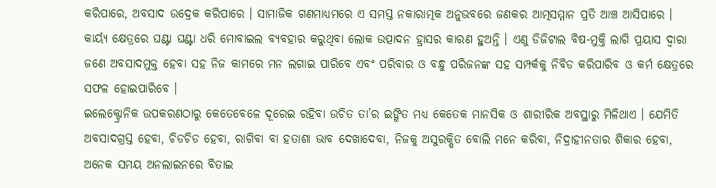କରିପାରେ, ଅବସାଦ ଉଦ୍ରେକ କରିପାରେ । ସାମାଜିକ ଗଣମାଧ୍ୟମରେ ଏ ସମସ୍ତ ନକାରାତ୍ମକ ଅନୁଭବରେ ଜଣକର ଆତ୍ମସମ୍ମାନ ପ୍ରତି ଆଞ୍ଚ ଆସିପାରେ । କାର୍ୟ୍ୟ କ୍ଷେତ୍ରରେ ଘଣ୍ଟା ଘଣ୍ଟା ଧରି ମୋବାଇଲ ବ୍ୟବହାର କରୁଥିବା ଲୋକ ଉତ୍ପାଦନ ହ୍ରାସର କାରଣ ହୁଅନ୍ତି । ଏଣୁ ଡିଜିଟାଲ ବିଷ-ମୁକ୍ତି ଲାଗି ପ୍ରୟାସ ଦ୍ୱାରା ଜଣେ ଅବସାଦମୁକ୍ତ ହେବା ସହ ନିଜ କାମରେ ମନ ଲଗାଇ ପାରିବେ ଏବଂ ପରିବାର ଓ ବନ୍ଧୁ ପରିଜନଙ୍କ ସହ ସମ୍ପର୍କକୁ ନିବିଡ କରିପାରିବ ଓ କର୍ମ କ୍ଷେତ୍ରରେ ସଫଳ ହୋଇପାରିବେ ।
ଇଲେକ୍ଟ୍ରୋନିକ ଉପକରଣଠାରୁ କେତେବେଳେ ଦୂରେଇ ରହିବା ଉଚିତ ତା’ର ଇଙ୍ଗିତ ମଧ୍ୟ କେତେକ ମାନସିକ ଓ ଶାରୀରିକ ଅବସ୍ଥାରୁ ମିଳିଥାଏ । ଯେମିତି ଅବସାଦଗ୍ରସ୍ତ ହେବା, ଚିଡଚିଡ ହେବା, ରାଗିବା ବା ହତାଶା ଭାବ ଦେଖାଦେବା, ନିଜକୁ ଅସୁରକ୍ଷିତ ବୋଲି ମନେ କରିବା, ନିଦ୍ରାହୀନତାର ଶିକାର ହେବା, ଅନେକ ସମୟ ଅନଲାଇନରେ ବିତାଇ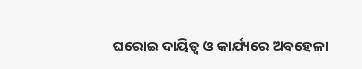ଘରୋଇ ଦାୟିତ୍ୱ ଓ କାର୍ଯ୍ୟରେ ଅବହେଳା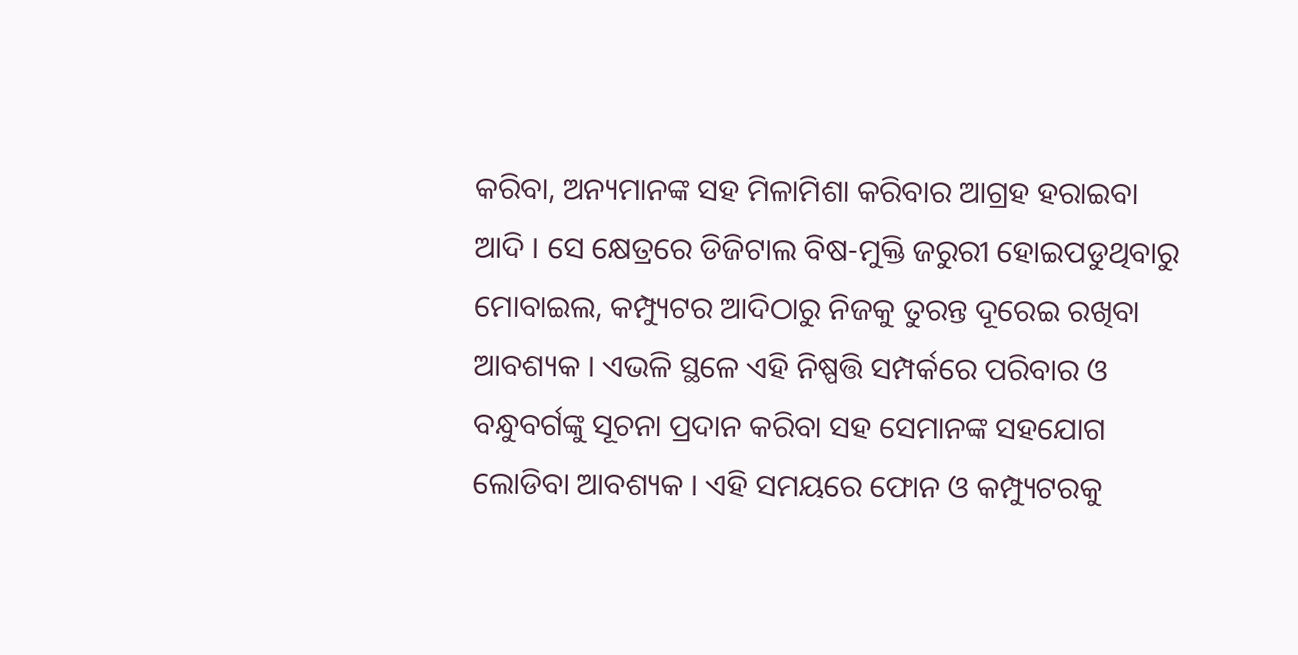କରିବା, ଅନ୍ୟମାନଙ୍କ ସହ ମିଳାମିଶା କରିବାର ଆଗ୍ରହ ହରାଇବା ଆଦି । ସେ କ୍ଷେତ୍ରରେ ଡିଜିଟାଲ ବିଷ-ମୁକ୍ତି ଜରୁରୀ ହୋଇପଡୁଥିବାରୁ ମୋବାଇଲ, କମ୍ପ୍ୟୁଟର ଆଦିଠାରୁ ନିଜକୁ ତୁରନ୍ତ ଦୂରେଇ ରଖିବା ଆବଶ୍ୟକ । ଏଭଳି ସ୍ଥଳେ ଏହି ନିଷ୍ପତ୍ତି ସମ୍ପର୍କରେ ପରିବାର ଓ ବନ୍ଧୁବର୍ଗଙ୍କୁ ସୂଚନା ପ୍ରଦାନ କରିବା ସହ ସେମାନଙ୍କ ସହଯୋଗ ଲୋଡିବା ଆବଶ୍ୟକ । ଏହି ସମୟରେ ଫୋନ ଓ କମ୍ପ୍ୟୁଟରକୁ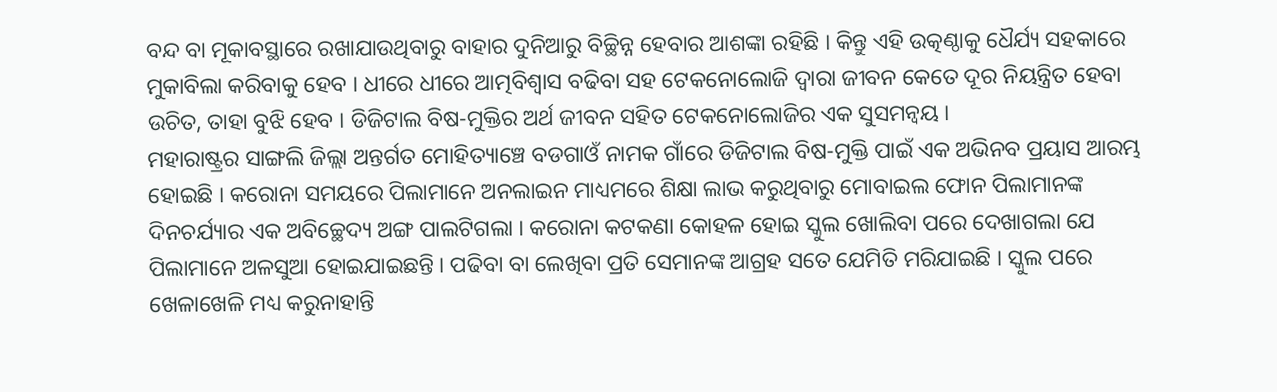ବନ୍ଦ ବା ମୂକାବସ୍ଥାରେ ରଖାଯାଉଥିବାରୁ ବାହାର ଦୁନିଆରୁ ବିଚ୍ଛିନ୍ନ ହେବାର ଆଶଙ୍କା ରହିଛି । କିନ୍ତୁ ଏହି ଉତ୍କଣ୍ଠାକୁ ଧୈର୍ଯ୍ୟ ସହକାରେ ମୁକାବିଲା କରିବାକୁ ହେବ । ଧୀରେ ଧୀରେ ଆତ୍ମବିଶ୍ୱାସ ବଢିବା ସହ ଟେକନୋଲୋଜି ଦ୍ୱାରା ଜୀବନ କେତେ ଦୂର ନିୟନ୍ତ୍ରିତ ହେବା ଉଚିତ, ତାହା ବୁଝି ହେବ । ଡିଜିଟାଲ ବିଷ-ମୁକ୍ତିର ଅର୍ଥ ଜୀବନ ସହିତ ଟେକନୋଲୋଜିର ଏକ ସୁସମନ୍ୱୟ ।
ମହାରାଷ୍ଟ୍ରର ସାଙ୍ଗଲି ଜିଲ୍ଲା ଅନ୍ତର୍ଗତ ମୋହିତ୍ୟାଞ୍ଚେ ବଡଗାଓଁ ନାମକ ଗାଁରେ ଡିଜିଟାଲ ବିଷ-ମୁକ୍ତି ପାଇଁ ଏକ ଅଭିନବ ପ୍ରୟାସ ଆରମ୍ଭ ହୋଇଛି । କରୋନା ସମୟରେ ପିଲାମାନେ ଅନଲାଇନ ମାଧ୍ୟମରେ ଶିକ୍ଷା ଲାଭ କରୁଥିବାରୁ ମୋବାଇଲ ଫୋନ ପିଲାମାନଙ୍କ ଦିନଚର୍ଯ୍ୟାର ଏକ ଅବିଚ୍ଛେଦ୍ୟ ଅଙ୍ଗ ପାଲଟିଗଲା । କରୋନା କଟକଣା କୋହଳ ହୋଇ ସ୍କୁଲ ଖୋଲିବା ପରେ ଦେଖାଗଲା ଯେ ପିଲାମାନେ ଅଳସୁଆ ହୋଇଯାଇଛନ୍ତି । ପଢିବା ବା ଲେଖିବା ପ୍ରତି ସେମାନଙ୍କ ଆଗ୍ରହ ସତେ ଯେମିତି ମରିଯାଇଛି । ସ୍କୁଲ ପରେ ଖେଳାଖେଳି ମଧ୍ୟ କରୁନାହାନ୍ତି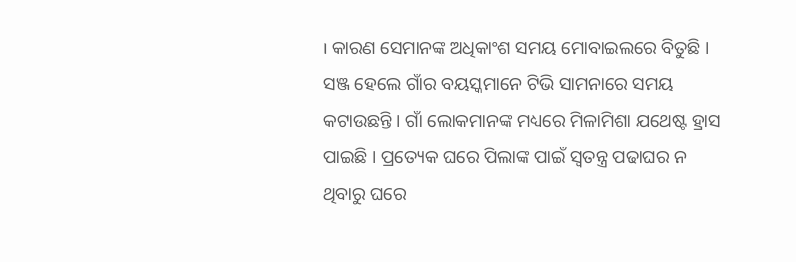। କାରଣ ସେମାନଙ୍କ ଅଧିକାଂଶ ସମୟ ମୋବାଇଲରେ ବିତୁଛି । ସଞ୍ଜ ହେଲେ ଗାଁର ବୟସ୍କମାନେ ଟିଭି ସାମନାରେ ସମୟ କଟାଉଛନ୍ତି । ଗାଁ ଲୋକମାନଙ୍କ ମଧ୍ୟରେ ମିଳାମିଶା ଯଥେଷ୍ଟ ହ୍ରାସ ପାଇଛି । ପ୍ରତ୍ୟେକ ଘରେ ପିଲାଙ୍କ ପାଇଁ ସ୍ୱତନ୍ତ୍ର ପଢାଘର ନ ଥିବାରୁ ଘରେ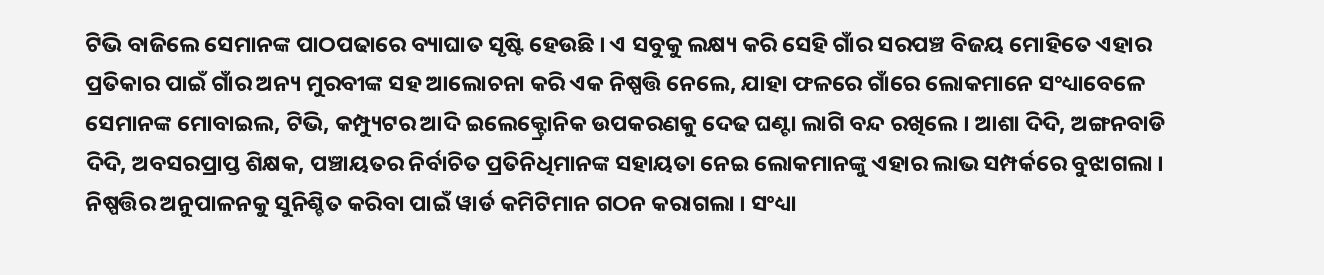ଟିଭି ବାଜିଲେ ସେମାନଙ୍କ ପାଠପଢାରେ ବ୍ୟାଘାତ ସୃଷ୍ଟି ହେଉଛି । ଏ ସବୁକୁ ଲକ୍ଷ୍ୟ କରି ସେହି ଗାଁର ସରପଞ୍ଚ ବିଜୟ ମୋହିତେ ଏହାର ପ୍ରତିକାର ପାଇଁ ଗାଁର ଅନ୍ୟ ମୁରବୀଙ୍କ ସହ ଆଲୋଚନା କରି ଏକ ନିଷ୍ପତ୍ତି ନେଲେ, ଯାହା ଫଳରେ ଗାଁରେ ଲୋକମାନେ ସଂଧ୍ୟାବେଳେ ସେମାନଙ୍କ ମୋବାଇଲ, ଟିଭି, କମ୍ପ୍ୟୁଟର ଆଦି ଇଲେକ୍ଟ୍ରୋନିକ ଉପକରଣକୁ ଦେଢ ଘଣ୍ଟା ଲାଗି ବନ୍ଦ ରଖିଲେ । ଆଶା ଦିଦି, ଅଙ୍ଗନବାଡି ଦିଦି, ଅବସରପ୍ରାପ୍ତ ଶିକ୍ଷକ, ପଞ୍ଚାୟତର ନିର୍ବାଚିତ ପ୍ରତିନିଧିମାନଙ୍କ ସହାୟତା ନେଇ ଲୋକମାନଙ୍କୁ ଏହାର ଲାଭ ସମ୍ପର୍କରେ ବୁଝାଗଲା । ନିଷ୍ପତ୍ତିର ଅନୁପାଳନକୁ ସୁନିଶ୍ଚିତ କରିବା ପାଇଁ ୱାର୍ଡ କମିଟିମାନ ଗଠନ କରାଗଲା । ସଂଧ୍ୟା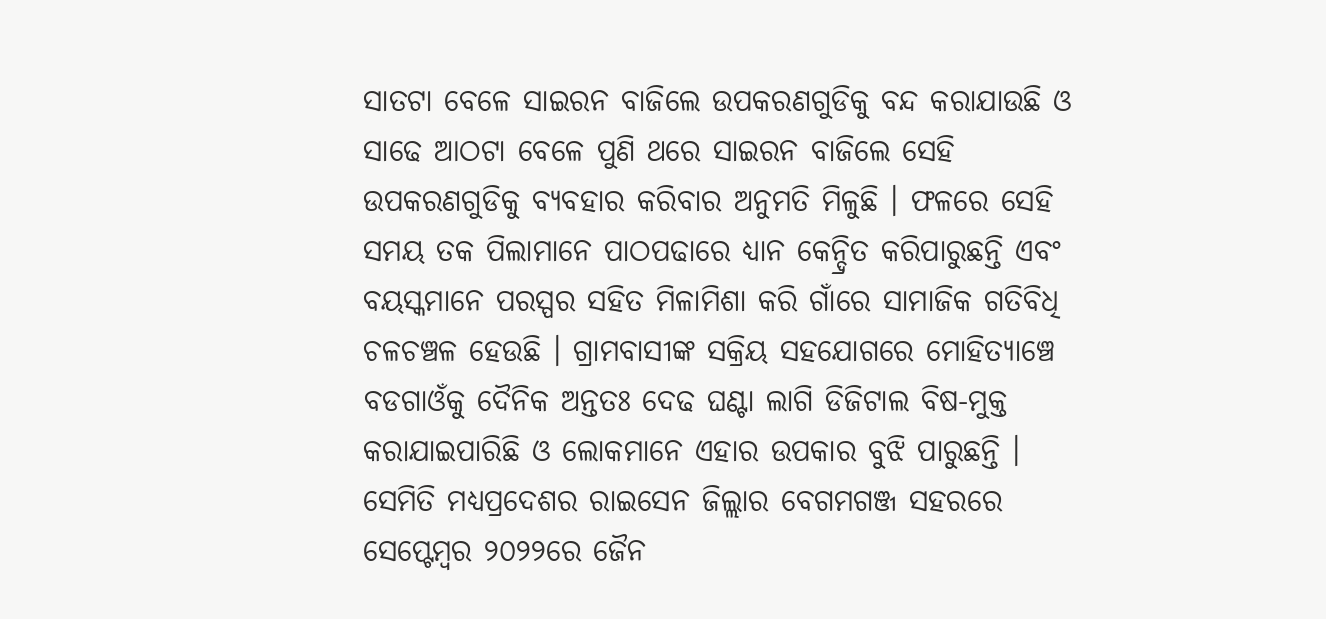ସାତଟା ବେଳେ ସାଇରନ ବାଜିଲେ ଉପକରଣଗୁଡିକୁ ବନ୍ଦ କରାଯାଉଛି ଓ ସାଢେ ଆଠଟା ବେଳେ ପୁଣି ଥରେ ସାଇରନ ବାଜିଲେ ସେହି ଉପକରଣଗୁଡିକୁ ବ୍ୟବହାର କରିବାର ଅନୁମତି ମିଳୁଛି । ଫଳରେ ସେହି ସମୟ ତକ ପିଲାମାନେ ପାଠପଢାରେ ଧ୍ୟାନ କେନ୍ଦ୍ରିତ କରିପାରୁଛନ୍ତି ଏବଂ ବୟସ୍କମାନେ ପରସ୍ପର ସହିତ ମିଳାମିଶା କରି ଗାଁରେ ସାମାଜିକ ଗତିବିଧି ଚଳଚଞ୍ଚଳ ହେଉଛି । ଗ୍ରାମବାସୀଙ୍କ ସକ୍ରିୟ ସହଯୋଗରେ ମୋହିତ୍ୟାଞ୍ଚେ ବଡଗାଓଁକୁ ଦୈନିକ ଅନ୍ତତଃ ଦେଢ ଘଣ୍ଟା ଲାଗି ଡିଜିଟାଲ ବିଷ-ମୁକ୍ତ କରାଯାଇପାରିଛି ଓ ଲୋକମାନେ ଏହାର ଉପକାର ବୁଝି ପାରୁଛନ୍ତି ।
ସେମିତି ମଧ୍ୟପ୍ରଦେଶର ରାଇସେନ ଜିଲ୍ଲାର ବେଗମଗଞ୍ଜ ସହରରେ ସେପ୍ଟେମ୍ୱର ୨୦୨୨ରେ ଜୈନ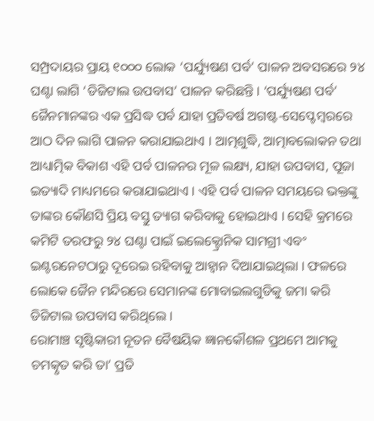ସମ୍ପ୍ରଦାୟର ପ୍ରାୟ ୧୦୦୦ ଲୋକ ‘ପର୍ଯ୍ୟୁଷଣ ପର୍ବ’ ପାଳନ ଅବସରରେ ୨୪ ଘଣ୍ଟା ଲାଗି ‘ଡିଜିଟାଲ ଉପବାସ’ ପାଳନ କରିଛନ୍ତି । ‘ପର୍ଯ୍ୟୁଷଣ ପର୍ବ’ ଜୈନମାନଙ୍କର ଏକ ପ୍ରସିଦ୍ଧ ପର୍ବ ଯାହା ପ୍ରତିବର୍ଷ ଅଗଷ୍ଟ-ସେପ୍ଟେମ୍ୱରରେ ଆଠ ଦିନ ଲାଗି ପାଳନ କରାଯାଇଥାଏ । ଆତ୍ମଶୁଦ୍ଧି, ଆତ୍ମାବଲୋକନ ତଥା ଆଧ୍ୟାତ୍ମିକ ବିକାଶ ଏହି ପର୍ବ ପାଳନର ମୂଳ ଲକ୍ଷ୍ୟ, ଯାହା ଉପବାସ, ପୂଜା ଇତ୍ୟାଦି ମାଧ୍ୟମରେ କରାଯାଇଥାଏ । ଏହି ପର୍ବ ପାଳନ ସମୟରେ ଭକ୍ତଙ୍କୁ ତାଙ୍କର କୌଣସି ପ୍ରିୟ ବସ୍ତୁ ତ୍ୟାଗ କରିବାକୁ ହୋଇଥାଏ । ସେହି କ୍ରମରେ କମିଟି ତରଫରୁ ୨୪ ଘଣ୍ଟା ପାଇଁ ଇଲେକ୍ଟ୍ରୋନିକ ସାମଗ୍ରୀ ଏବଂ ଇଣ୍ଟରନେଟଠାରୁ ଦୂରେଇ ରହିବାକୁ ଆହ୍ୱାନ ଦିଆଯାଇଥିଲା । ଫଳରେ ଲୋକେ ଜୈନ ମନ୍ଦିରରେ ସେମାନଙ୍କ ମୋବାଇଲଗୁଡିକୁ ଜମା କରି ଡିଜିଟାଲ ଉପବାସ କରିଥିଲେ ।
ରୋମାଞ୍ଚ ସୃଷ୍ଟିକାରୀ ନୂତନ ବୈଷୟିକ ଜ୍ଞାନକୌଶଳ ପ୍ରଥମେ ଆମକୁ ଚମତ୍କୃତ କରି ତା’ ପ୍ରତି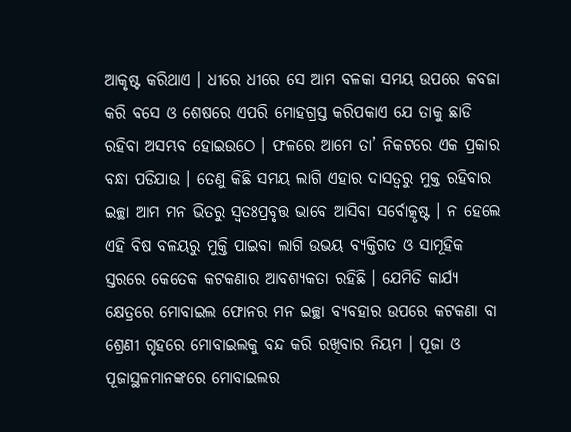ଆକୃଷ୍ଟ କରିଥାଏ । ଧୀରେ ଧୀରେ ସେ ଆମ ବଳକା ସମୟ ଉପରେ କବଜା କରି ବସେ ଓ ଶେଷରେ ଏପରି ମୋହଗ୍ରସ୍ତ କରିପକାଏ ଯେ ତାକୁ ଛାଡି ରହିବା ଅସମ୍ଭବ ହୋଇଉଠେ । ଫଳରେ ଆମେ ତା’ ନିକଟରେ ଏକ ପ୍ରକାର ବନ୍ଧା ପଡିଯାଉ । ତେଣୁ କିଛି ସମୟ ଲାଗି ଏହାର ଦାସତ୍ୱରୁ ମୁକ୍ତ ରହିବାର ଇଚ୍ଛା ଆମ ମନ ଭିତରୁ ସ୍ୱତଃପ୍ରବୃତ୍ତ ଭାବେ ଆସିବା ସର୍ବୋତ୍କୃଷ୍ଟ । ନ ହେଲେ ଏହି ବିଷ ବଳୟରୁ ମୁକ୍ତି ପାଇବା ଲାଗି ଉଭୟ ବ୍ୟକ୍ତିଗତ ଓ ସାମୂହିକ ସ୍ତରରେ କେତେକ କଟକଣାର ଆବଶ୍ୟକତା ରହିଛି । ଯେମିତି କାର୍ଯ୍ୟ କ୍ଷେତ୍ରରେ ମୋବାଇଲ ଫୋନର ମନ ଇଚ୍ଛା ବ୍ୟବହାର ଉପରେ କଟକଣା ବା ଶ୍ରେଣୀ ଗୃହରେ ମୋବାଇଲକୁ ବନ୍ଦ କରି ରଖିବାର ନିୟମ । ପୂଜା ଓ ପୂଜାସ୍ଥଳମାନଙ୍କରେ ମୋବାଇଲର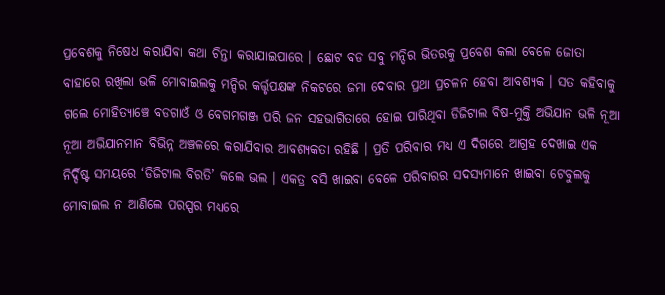ପ୍ରବେଶକୁ ନିଷେଧ କରାଯିବା କଥା ଚିନ୍ତା କରାଯାଇପାରେ । ଛୋଟ ବଡ ସବୁ ମନ୍ଦିର ଭିତରକୁ ପ୍ରବେଶ କଲା ବେଳେ ଜୋତା ବାହାରେ ରଖିଲା ଭଳି ମୋବାଇଲକୁ ମନ୍ଦିର କର୍ତ୍ତୃପକ୍ଷଙ୍କ ନିକଟରେ ଜମା ଦେବାର ପ୍ରଥା ପ୍ରଚଳନ ହେବା ଆବଶ୍ୟକ । ସତ କହିବାକୁ ଗଲେ ମୋହିତ୍ୟାଞ୍ଚେ ବଡଗାଓଁ ଓ ବେଗମଗଞ୍ଜ ପରି ଜନ ସହଭାଗିତାରେ ହୋଇ ପାରିଥିବା ଡିଜିଟାଲ ବିଷ-ମୁକ୍ତି ଅଭିଯାନ ଭଳି ନୂଆ ନୂଆ ଅଭିଯାନମାନ ବିଭିନ୍ନ ଅଞ୍ଚଳରେ କରାଯିବାର ଆବଶ୍ୟକତା ରହିଛି । ପ୍ରତି ପରିବାର ମଧ୍ୟ ଏ ଦିଗରେ ଆଗ୍ରହ ଦେଖାଇ ଏକ ନିର୍ଦ୍ଦିଷ୍ଟ ସମୟରେ ‘ଡିଜିଟାଲ ବିରତି’ କଲେ ଭଲ । ଏକତ୍ର ବସି ଖାଇବା ବେଳେ ପରିବାରର ସଦସ୍ୟମାନେ ଖାଇବା ଟେବୁଲକୁ ମୋବାଇଲ ନ ଆଣିଲେ ପରସ୍ପର ମଧ୍ୟରେ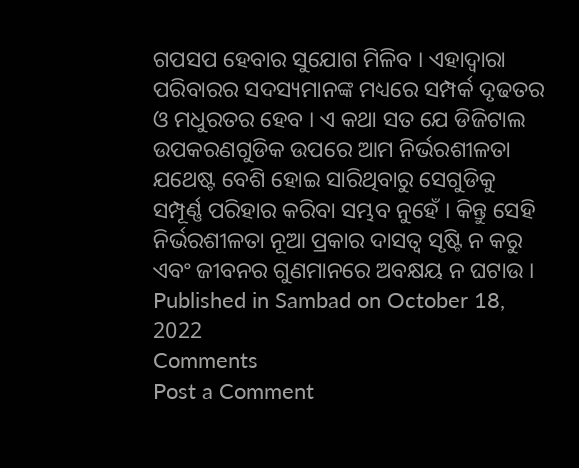ଗପସପ ହେବାର ସୁଯୋଗ ମିଳିବ । ଏହାଦ୍ୱାରା ପରିବାରର ସଦସ୍ୟମାନଙ୍କ ମଧ୍ୟରେ ସମ୍ପର୍କ ଦୃଢତର ଓ ମଧୁରତର ହେବ । ଏ କଥା ସତ ଯେ ଡିଜିଟାଲ ଉପକରଣଗୁଡିକ ଉପରେ ଆମ ନିର୍ଭରଶୀଳତା ଯଥେଷ୍ଟ ବେଶି ହୋଇ ସାରିଥିବାରୁ ସେଗୁଡିକୁ ସମ୍ପୂର୍ଣ୍ଣ ପରିହାର କରିବା ସମ୍ଭବ ନୁହେଁ । କିନ୍ତୁ ସେହି ନିର୍ଭରଶୀଳତା ନୂଆ ପ୍ରକାର ଦାସତ୍ୱ ସୃଷ୍ଟି ନ କରୁ ଏବଂ ଜୀବନର ଗୁଣମାନରେ ଅବକ୍ଷୟ ନ ଘଟାଉ ।
Published in Sambad on October 18, 2022
Comments
Post a Comment